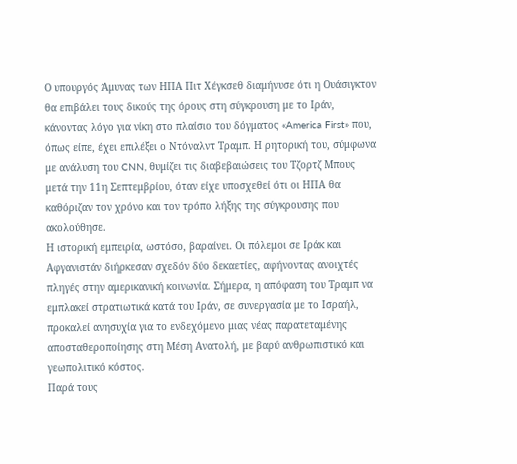Ο υπουργός Άμυνας των ΗΠΑ Πιτ Χέγκσεθ διαμήνυσε ότι η Ουάσιγκτον θα επιβάλει τους δικούς της όρους στη σύγκρουση με το Ιράν, κάνοντας λόγο για νίκη στο πλαίσιο του δόγματος «America First» που, όπως είπε, έχει επιλέξει ο Ντόναλντ Τραμπ. Η ρητορική του, σύμφωνα με ανάλυση του CNN, θυμίζει τις διαβεβαιώσεις του Τζορτζ Μπους μετά την 11η Σεπτεμβρίου, όταν είχε υποσχεθεί ότι οι ΗΠΑ θα καθόριζαν τον χρόνο και τον τρόπο λήξης της σύγκρουσης που ακολούθησε.
Η ιστορική εμπειρία, ωστόσο, βαραίνει. Οι πόλεμοι σε Ιράκ και Αφγανιστάν διήρκεσαν σχεδόν δύο δεκαετίες, αφήνοντας ανοιχτές πληγές στην αμερικανική κοινωνία. Σήμερα, η απόφαση του Τραμπ να εμπλακεί στρατιωτικά κατά του Ιράν, σε συνεργασία με το Ισραήλ, προκαλεί ανησυχία για το ενδεχόμενο μιας νέας παρατεταμένης αποσταθεροποίησης στη Μέση Ανατολή, με βαρύ ανθρωπιστικό και γεωπολιτικό κόστος.
Παρά τους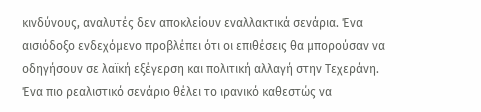κινδύνους, αναλυτές δεν αποκλείουν εναλλακτικά σενάρια. Ένα αισιόδοξο ενδεχόμενο προβλέπει ότι οι επιθέσεις θα μπορούσαν να οδηγήσουν σε λαϊκή εξέγερση και πολιτική αλλαγή στην Τεχεράνη. Ένα πιο ρεαλιστικό σενάριο θέλει το ιρανικό καθεστώς να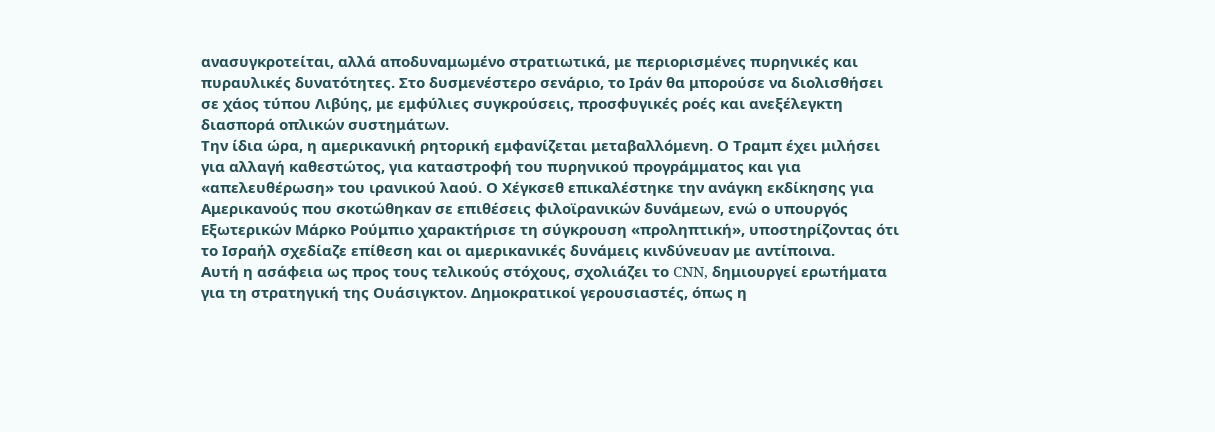ανασυγκροτείται, αλλά αποδυναμωμένο στρατιωτικά, με περιορισμένες πυρηνικές και πυραυλικές δυνατότητες. Στο δυσμενέστερο σενάριο, το Ιράν θα μπορούσε να διολισθήσει σε χάος τύπου Λιβύης, με εμφύλιες συγκρούσεις, προσφυγικές ροές και ανεξέλεγκτη διασπορά οπλικών συστημάτων.
Την ίδια ώρα, η αμερικανική ρητορική εμφανίζεται μεταβαλλόμενη. Ο Τραμπ έχει μιλήσει για αλλαγή καθεστώτος, για καταστροφή του πυρηνικού προγράμματος και για «απελευθέρωση» του ιρανικού λαού. Ο Χέγκσεθ επικαλέστηκε την ανάγκη εκδίκησης για Αμερικανούς που σκοτώθηκαν σε επιθέσεις φιλοϊρανικών δυνάμεων, ενώ ο υπουργός Εξωτερικών Μάρκο Ρούμπιο χαρακτήρισε τη σύγκρουση «προληπτική», υποστηρίζοντας ότι το Ισραήλ σχεδίαζε επίθεση και οι αμερικανικές δυνάμεις κινδύνευαν με αντίποινα.
Αυτή η ασάφεια ως προς τους τελικούς στόχους, σχολιάζει το CNN, δημιουργεί ερωτήματα για τη στρατηγική της Ουάσιγκτον. Δημοκρατικοί γερουσιαστές, όπως η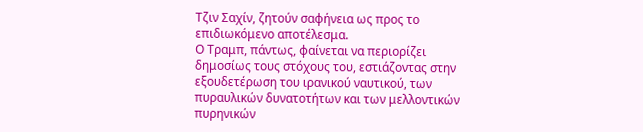Τζιν Σαχίν, ζητούν σαφήνεια ως προς το επιδιωκόμενο αποτέλεσμα.
Ο Τραμπ, πάντως, φαίνεται να περιορίζει δημοσίως τους στόχους του, εστιάζοντας στην εξουδετέρωση του ιρανικού ναυτικού, των πυραυλικών δυνατοτήτων και των μελλοντικών πυρηνικών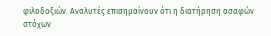φιλοδοξιών. Αναλυτές επισημαίνουν ότι η διατήρηση ασαφών στόχων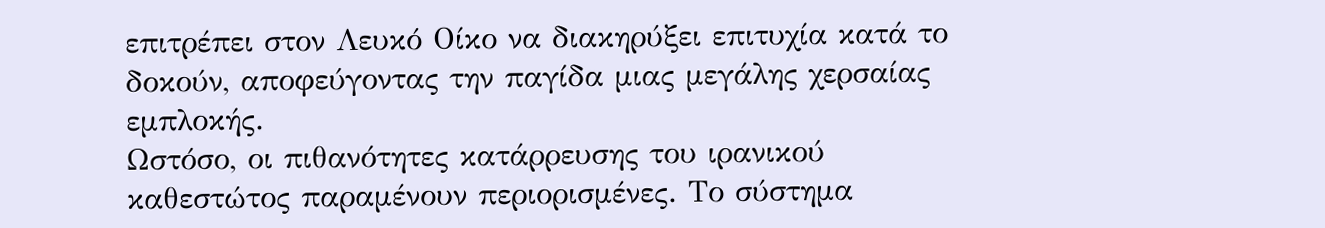επιτρέπει στον Λευκό Οίκο να διακηρύξει επιτυχία κατά το δοκούν, αποφεύγοντας την παγίδα μιας μεγάλης χερσαίας εμπλοκής.
Ωστόσο, οι πιθανότητες κατάρρευσης του ιρανικού καθεστώτος παραμένουν περιορισμένες. Το σύστημα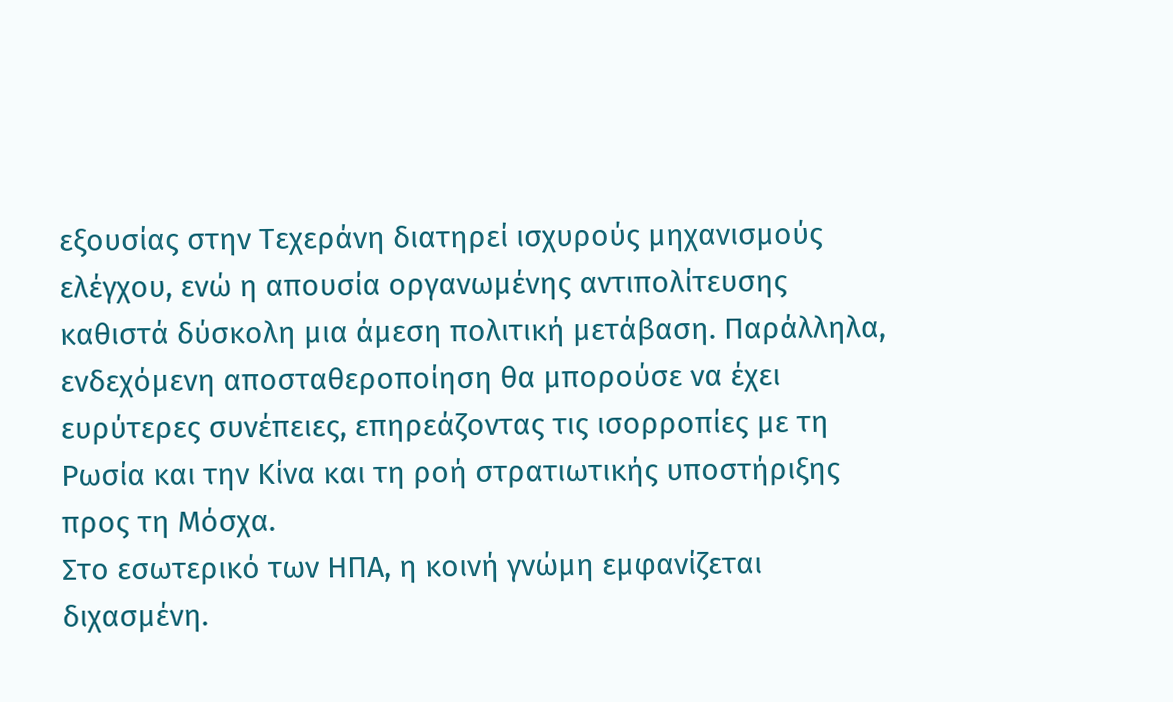εξουσίας στην Τεχεράνη διατηρεί ισχυρούς μηχανισμούς ελέγχου, ενώ η απουσία οργανωμένης αντιπολίτευσης καθιστά δύσκολη μια άμεση πολιτική μετάβαση. Παράλληλα, ενδεχόμενη αποσταθεροποίηση θα μπορούσε να έχει ευρύτερες συνέπειες, επηρεάζοντας τις ισορροπίες με τη Ρωσία και την Κίνα και τη ροή στρατιωτικής υποστήριξης προς τη Μόσχα.
Στο εσωτερικό των ΗΠΑ, η κοινή γνώμη εμφανίζεται διχασμένη.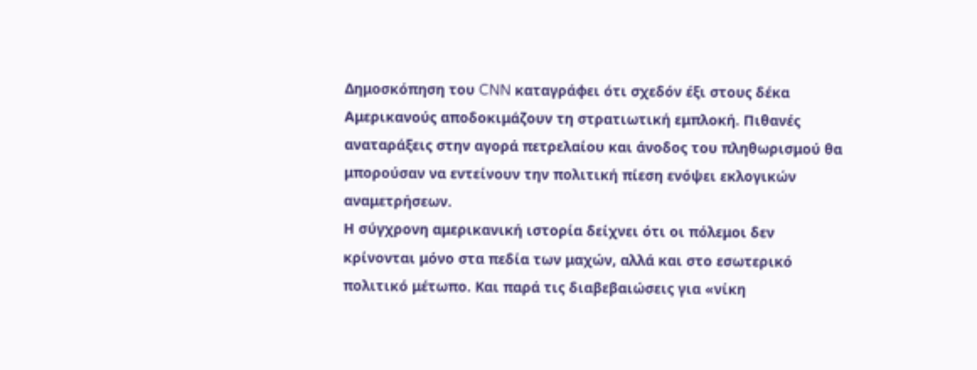Δημοσκόπηση του CNN καταγράφει ότι σχεδόν έξι στους δέκα Αμερικανούς αποδοκιμάζουν τη στρατιωτική εμπλοκή. Πιθανές αναταράξεις στην αγορά πετρελαίου και άνοδος του πληθωρισμού θα μπορούσαν να εντείνουν την πολιτική πίεση ενόψει εκλογικών αναμετρήσεων.
Η σύγχρονη αμερικανική ιστορία δείχνει ότι οι πόλεμοι δεν κρίνονται μόνο στα πεδία των μαχών, αλλά και στο εσωτερικό πολιτικό μέτωπο. Και παρά τις διαβεβαιώσεις για «νίκη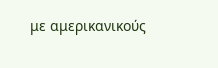με αμερικανικούς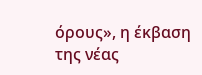όρους», η έκβαση της νέας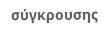σύγκρουσης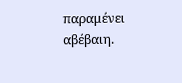παραμένει αβέβαιη.